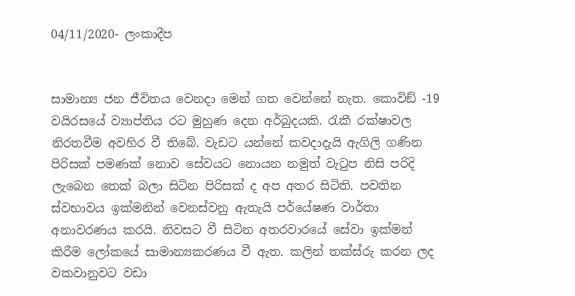04/11/2020- ලංකාදීප


සාමාන්‍ය ජන ජීවිතය වෙනදා මෙන් ගත වෙන්නේ නැත. කොවිඞ් -19 වයිරසයේ ව්‍යාප්තිය රට මුහුණ දෙන අර්බුදයකි. රැකී රක්ෂාවල නිරතවීම අවහිර වී තිබේ. වැඩට යන්නේ කවදාදැයි ඇගිලි ගණින පිරිසක් පමණක් නොව සේවයට නොයන නමුත් වැටුප නිසි පරිදි ලැබෙන තෙක් බලා සිටින පිරිසක් ද අප අතර සිටිති. පවතින ස්වභාවය ඉක්මනින් වෙනස්වනු ඇතැයි පර්යේෂණ වාර්තා අනාවරණය කරයි. නිවසට වී සිටින අතරවාරයේ සේවා ඉක්මන් කිරීම ලෝකයේ සාමාන්‍යකරණය වී ඇත. කලින් තක්ස්රු කරන ලද වකවානුවට වඩා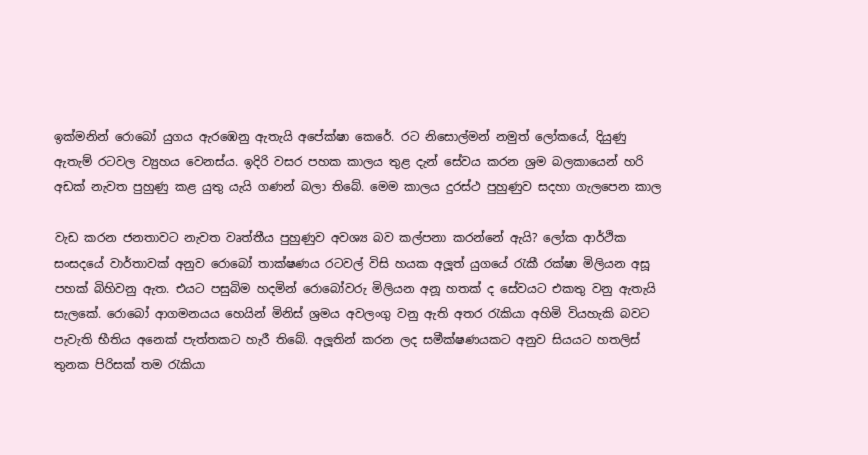ඉක්මනින් රොබෝ යුගය ඇරඹෙනු ඇතැයි අපේක්ෂා කෙරේ. රට නිසොල්මන් නමුත් ලෝකයේ, දියුණු ඇතැම් රටවල ව්‍යුහය වෙනස්ය. ඉදිරි වසර පහක කාලය තුළ දැන් සේවය කරන ශ්‍රම බලකායෙන් හරි අඩක් නැවත පුහුණු කළ යුතු යැයි ගණන් බලා තිබේ. මෙම කාලය දුරස්ථ පුහුණුව සදහා ගැලපෙන කාල

වැඩ කරන ජනතාවට නැවත වෘත්තීය පුහුණුව අවශ්‍ය බව කල්පනා කරන්නේ ඇයි? ලෝක ආර්ථික සංසදයේ වාර්තාවක් අනුව රොබෝ තාක්ෂණය රටවල් විසි හයක අලූත් යුගයේ රැකී රක්ෂා මිලියන අසූ පහක් බිහිවනු ඇත. එයට පසුබිම හදමින් රොබෝවරු මිලියන අනූ හතක් ද සේවයට එකතු වනු ඇතැයි සැලකේ. රොබෝ ආගමනයය හෙයින් මිනිස් ශ්‍රමය අවලංගු වනු ඇති අතර රැකියා අහිමි වියහැකි බවට පැවැති භීතිය අනෙක් පැත්තකට හැරී තිබේ. අලූතින් කරන ලද සමීක්ෂණයකට අනුව සියයට හතලිස් තුනක පිරිසක් තම රැකියා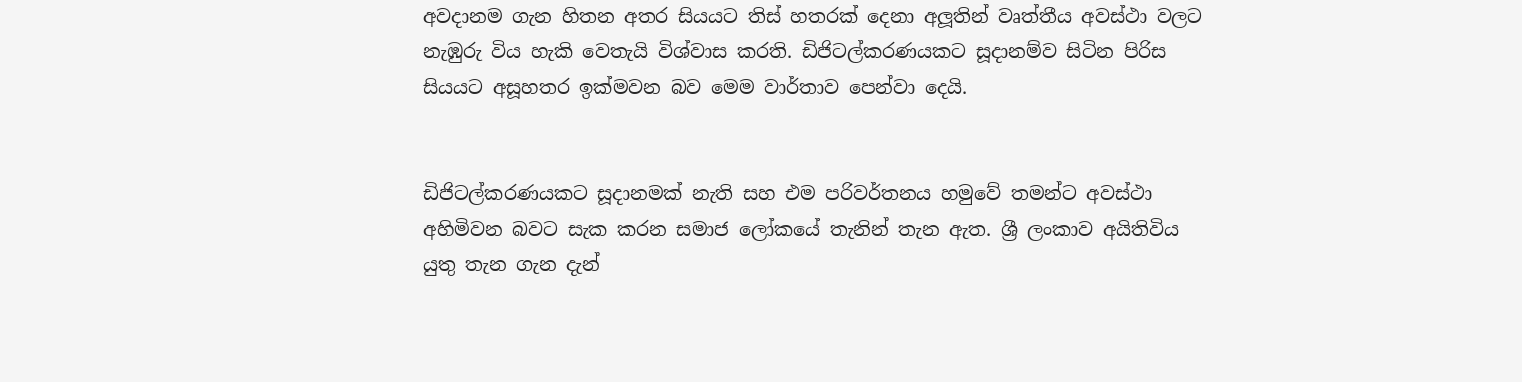අවදානම ගැන හිතන අතර සියයට තිස් හතරක් දෙනා අලූතින් වෘත්තීය අවස්ථා වලට නැඹුරු විය හැකි වෙතැයි විශ්වාස කරති. ඩිජිටල්කරණයකට සූදානම්ව සිටින පිරිස සියයට අසූහතර ඉක්මවන බව මෙම වාර්තාව පෙන්වා දෙයි.


ඩිජිටල්කරණයකට සූදානමක් නැති සහ එම පරිවර්තනය හමුවේ තමන්ට අවස්ථා අහිමිවන බවට සැක කරන සමාජ ලෝකයේ තැනින් තැන ඇත. ශ්‍රී ලංකාව අයිතිවිය යුතු තැන ගැන දැන්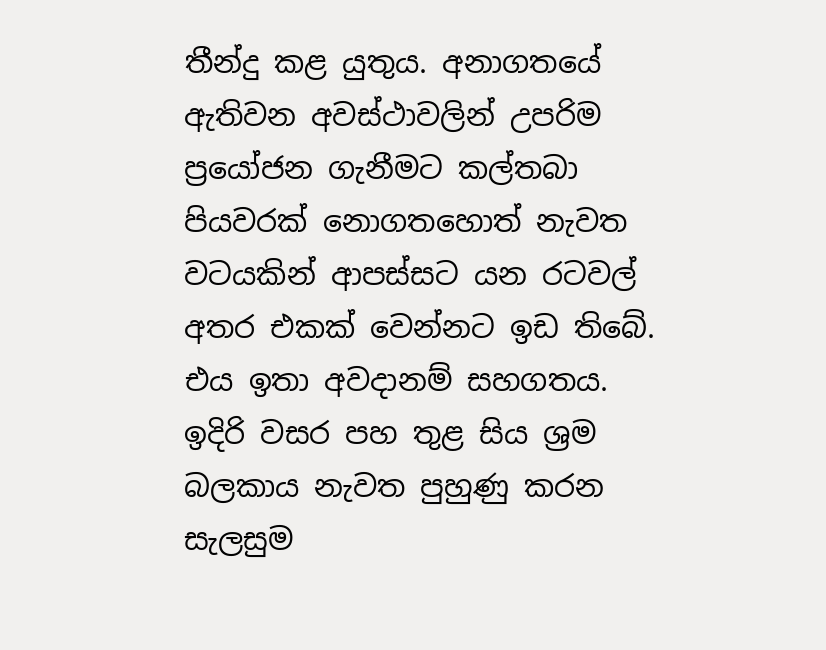තීන්දු කළ යුතුය. අනාගතයේ ඇතිවන අවස්ථාවලින් උපරිම ප්‍රයෝජන ගැනීමට කල්තබා පියවරක් නොගතහොත් නැවත වටයකින් ආපස්සට යන රටවල් අතර එකක් වෙන්නට ඉඩ තිබේ. එය ඉතා අවදානම් සහගතය.
ඉදිරි වසර පහ තුළ සිය ශ්‍රම බලකාය නැවත පුහුණු කරන සැලසුම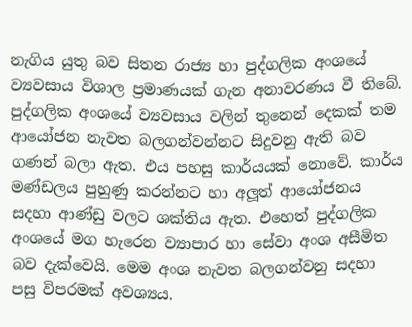නැගිය යුතු බව සිතන රාජ්‍ය හා පුද්ගලික අංශයේ ව්‍යවසාය විශාල ප්‍රමාණයක් ගැන අනාවරණය වී තිබේ. පුද්ගලික අංශයේ ව්‍යවසාය වලින් තුනෙන් දෙකක් තම ආයෝජන නැවත බලගන්වන්නට සිදුවනු ඇති බව ගණන් බලා ඇත. එය පහසු කාර්යයක් නොවේ. කාර්ය මණ්ඩලය පුහුණු කරන්නට හා අලූත් ආයෝජනය සදහා ආණ්ඩු වලට ශක්තිය ඇත. එහෙත් පුද්ගලික අංශයේ මග හැරෙන ව්‍යාපාර හා සේවා අංශ අසීමිත බව දැක්වෙයි. මෙම අංශ නැවත බලගන්වනු සදහා පසු විපරමක් අවශ්‍යය.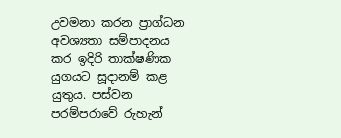උවමනා කරන ප්‍රාග්ධන අවශ්‍යතා සම්පාදනය කර ඉදිරි තාක්ෂණික යුගයට සූදානම් කළ යුතුය. පස්වන පරම්පරාවේ රුහැන්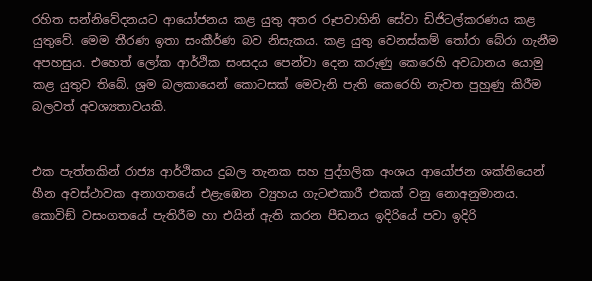රහිත සන්නිවේදනයට ආයෝජනය කළ යුතු අතර රූපවාහිනි සේවා ඩිජිටල්කරණය කළ යුතුවේ. මෙම තීරණ ඉතා සංකීර්ණ බව නිසැකය. කළ යුතු වෙනස්කම් තෝරා බේරා ගැනීම අපහසුය. එහෙත් ලෝක ආර්ථික සංසදය පෙන්වා දෙන කරුණු කෙරෙහි අවධානය යොමු කළ යුතුව තිබේ. ශ්‍රම බලකායෙන් කොටසක් මෙවැනි පැති කෙරෙහි නැවත පුහුණු කිරීම බලවත් අවශ්‍යතාවයකි.


එක පැත්තකින් රාජ්‍ය ආර්ථිකය දුබල තැනක සහ පුද්ගලික අංශය ආයෝජන ශක්තියෙන් හීන අවස්ථාවක අනාගතයේ එළැඹෙන ව්‍යුහය ගැටළුකාරී එකක් වනු නොඅනුමානය. කොවිඞ් වසංගතයේ පැතිරීම හා එයින් ඇති කරන පීඩනය ඉදිරියේ පවා ඉදිරි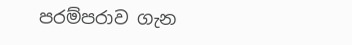පරම්පරාව ගැන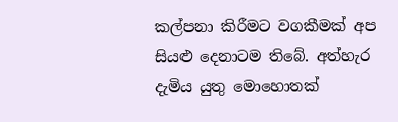කල්පනා කිරීමට වගකීමක් අප සියළු දෙනාටම තිබේ. අත්හැර දැමිය යුතු මොහොතක්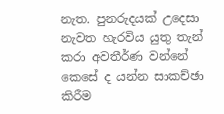නැත. පුනරුදයක් උදෙසා නැවත හැරවිය යුතු තැන් කරා අවතීර්ණ වන්නේ කෙසේ ද යන්න සාකච්ඡා කිරීම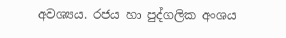අවශ්‍යය. රජය හා පුද්ගලික අංශය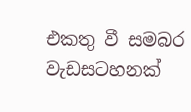එකතු වී සමබර වැඩසටහනක්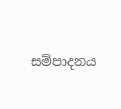සම්පාදනය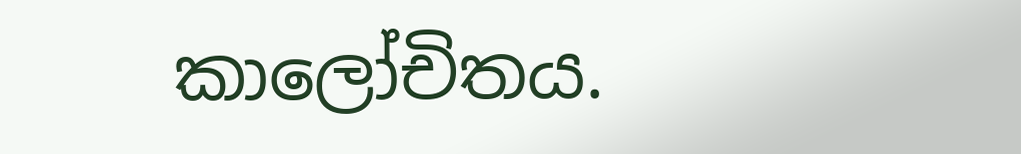කාලෝචිතය.